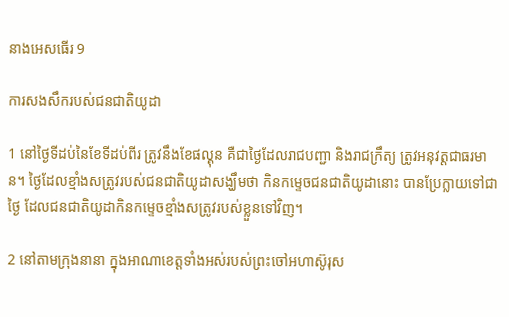នាងអេសធើរ 9

ការសង‌សឹករបស់ជន‌ជាតិយូដា

1 នៅថ្ងៃទីដប់នៃខែទីដប់‌ពីរ ត្រូវនឹងខែផល្គុន គឺជាថ្ងៃដែលរាជបញ្ជា និងរាជ‌ក្រឹត្យ ត្រូវអនុវត្តជាធរ‌មាន។ ថ្ងៃដែលខ្មាំងសត្រូវរបស់ជន‌ជាតិយូដាសង្ឃឹមថា កិនកម្ទេចជន‌ជាតិយូដានោះ បានប្រែក្លាយទៅជាថ្ងៃ ដែលជន‌ជាតិយូដាកិនកម្ទេចខ្មាំងសត្រូវរបស់ខ្លួនទៅវិញ។

2 នៅតាមក្រុងនានា ក្នុងអាណា‌ខេត្តទាំងអស់របស់ព្រះ‌ចៅអហា‌ស៊ូរុស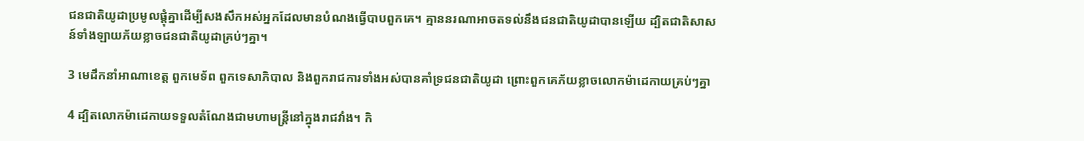ជន‌ជាតិយូដាប្រមូលផ្ដុំគ្នាដើម្បីសង‌សឹកអស់អ្នកដែលមានបំណងធ្វើបាបពួកគេ។ គ្មាននរណាអាចតទល់នឹងជន‌ជាតិយូដាបានឡើយ ដ្បិតជាតិសាសន៍ទាំង‌ឡាយភ័យខ្លាចជន‌ជាតិយូដាគ្រប់ៗគ្នា។

3 មេដឹកនាំអាណា‌ខេត្ត ពួកមេ‌ទ័ព ពួកទេសា‌ភិបាល និងពួករាជការទាំងអស់បានគាំទ្រជន‌ជាតិយូដា ព្រោះពួកគេភ័យខ្លាចលោកម៉ាដេ‌កាយគ្រប់ៗគ្នា

4 ដ្បិតលោកម៉ាដេ‌កាយទទួលតំណែងជាមហាមន្ត្រីនៅក្នុងរាជ‌វាំង។ កិ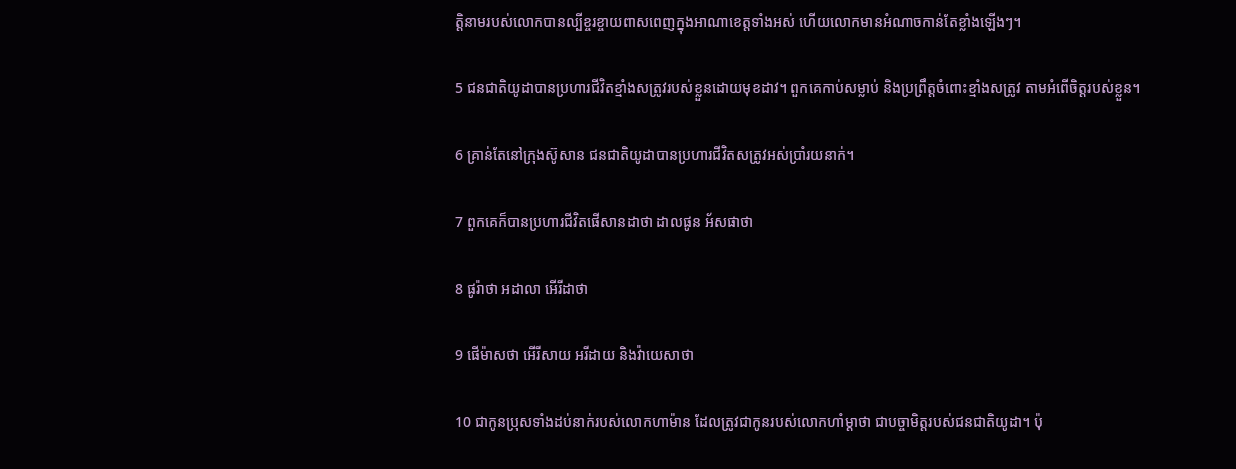ត្តិនាមរបស់លោកបានល្បីខ្ចរ‌ខ្ចាយពាស‌ពេញក្នុងអាណា‌ខេត្តទាំងអស់ ហើយលោកមានអំណាចកាន់តែខ្លាំងឡើងៗ។

5 ជន‌ជាតិយូដាបានប្រហារជីវិតខ្មាំងសត្រូវរបស់ខ្លួនដោយមុខដាវ។ ពួកគេកាប់សម្លាប់ និងប្រព្រឹត្តចំពោះខ្មាំងសត្រូវ តាមអំពើចិត្តរបស់ខ្លួន។

6 គ្រាន់តែនៅក្រុងស៊ូសាន ជន‌ជាតិយូដាបានប្រហារជីវិតសត្រូវអស់ប្រាំរយនាក់។

7 ពួកគេក៏បានប្រហារជីវិតផើសាន‌ដាថា ដាល‌ផូន អ័ស‌ផាថា

8 ផូរ៉ា‌ថា អដា‌លា អើរី‌ដាថា

9 ផើម៉ាស‌ថា អើរី‌សាយ អរី‌ដាយ និងវ៉ាយេ‌សាថា

10 ជាកូនប្រុសទាំងដប់នាក់របស់លោកហាម៉ាន ដែលត្រូវជាកូនរបស់លោកហាំម្ដា‌ថា ជាបច្ចា‌មិត្តរបស់ជន‌ជាតិយូដា។ ប៉ុ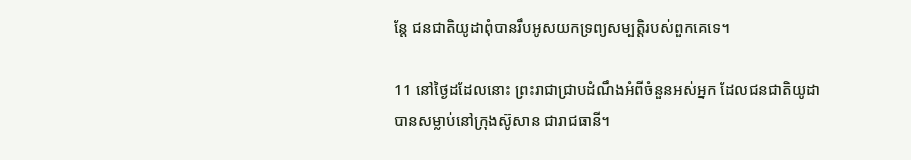ន្តែ ជន‌ជាតិយូដាពុំបានរឹបអូសយកទ្រព្យ‌សម្បត្តិរបស់ពួកគេទេ។

11 នៅថ្ងៃដដែលនោះ ព្រះ‌រាជាជ្រាបដំណឹងអំពីចំនួនអស់អ្នក ដែលជន‌ជាតិយូដាបានសម្លាប់នៅក្រុងស៊ូសាន ជារាជធានី។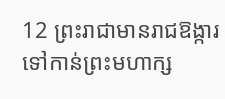12 ព្រះ‌រាជាមានរាជ‌ឱង្ការទៅកាន់ព្រះ‌មហា‌ក្ស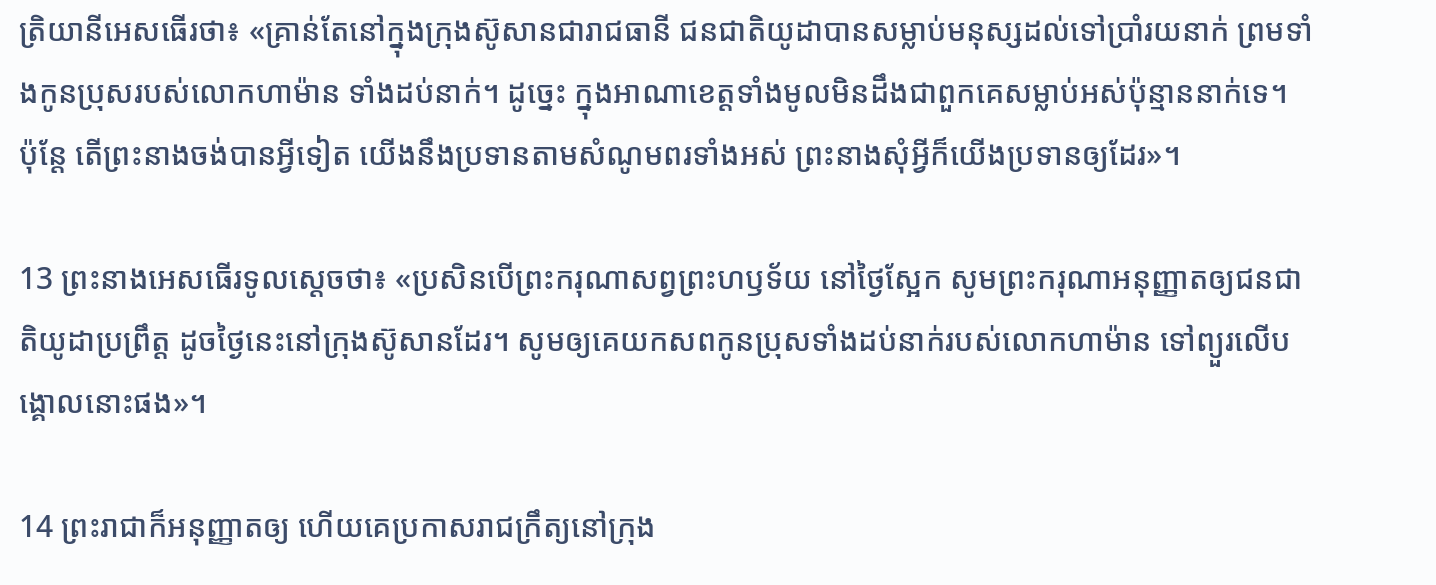ត្រិ‌យានីអេសធើរថា៖ «គ្រាន់តែនៅក្នុងក្រុងស៊ូសានជារាជធានី ជន‌ជាតិយូដាបានសម្លាប់មនុស្សដល់ទៅប្រាំរយនាក់ ព្រមទាំងកូនប្រុសរបស់លោកហាម៉ាន ទាំងដប់នាក់។ ដូច្នេះ ក្នុងអាណា‌ខេត្តទាំងមូលមិនដឹងជាពួកគេសម្លាប់អស់ប៉ុន្មាននាក់ទេ។ ប៉ុន្តែ តើព្រះ‌នាងចង់បានអ្វីទៀត យើងនឹងប្រទានតាមសំណូមពរទាំងអស់ ព្រះ‌នាងសុំអ្វីក៏យើងប្រទានឲ្យដែរ»។

13 ព្រះ‌នាងអេសធើរទូលស្ដេចថា៖ «ប្រសិនបើព្រះ‌ករុណាសព្វព្រះ‌ហឫទ័យ នៅថ្ងៃស្អែក សូមព្រះ‌ករុណាអនុញ្ញាតឲ្យជន‌ជាតិយូដាប្រព្រឹត្ត ដូចថ្ងៃនេះនៅក្រុងស៊ូសានដែរ។ សូមឲ្យគេយកសពកូនប្រុសទាំងដប់នាក់របស់លោកហាម៉ាន ទៅព្យួរលើបង្គោលនោះផង»។

14 ព្រះ‌រាជាក៏អនុញ្ញាតឲ្យ ហើយគេប្រកាសរាជ‌ក្រឹត្យនៅក្រុង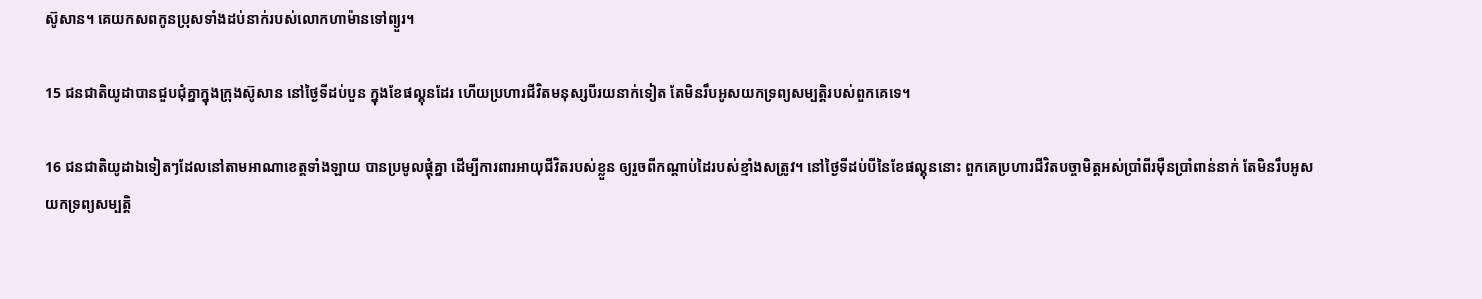ស៊ូសាន។ គេយកសពកូនប្រុសទាំងដប់នាក់របស់លោកហាម៉ានទៅព្យួរ។

15 ជន‌ជាតិយូដាបានជួប‌ជុំគ្នាក្នុងក្រុងស៊ូសាន នៅថ្ងៃទីដប់‌បួន ក្នុងខែផល្គុនដែរ ហើយប្រហារជីវិតមនុស្សបីរយនាក់ទៀត តែមិនរឹបអូសយកទ្រព្យ‌សម្បត្តិរបស់ពួកគេទេ។

16 ជន‌ជាតិយូដាឯទៀតៗដែលនៅតាមអាណា‌ខេត្តទាំង‌ឡាយ បានប្រមូលផ្ដុំគ្នា ដើម្បីការ‌ពារអាយុជីវិតរបស់ខ្លួន ឲ្យរួចពីកណ្ដាប់ដៃរបស់ខ្មាំងសត្រូវ។ នៅថ្ងៃទីដប់បីនៃខែផល្គុននោះ ពួកគេប្រហារជីវិតបច្ចា‌មិត្តអស់ប្រាំ‌ពីរម៉ឺនប្រាំពាន់នាក់ តែមិនរឹបអូសយកទ្រព្យ‌សម្បត្តិ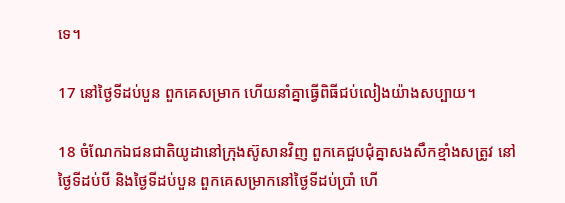ទេ។

17 នៅថ្ងៃទីដប់‌បួន ពួកគេសម្រាក ហើយនាំគ្នាធ្វើពិធីជប់‌លៀងយ៉ាងសប្បាយ។

18 ចំណែកឯជន‌ជាតិយូដានៅក្រុងស៊ូសានវិញ ពួកគេជួប‌ជុំគ្នាសង‌សឹកខ្មាំងសត្រូវ នៅថ្ងៃទីដប់បី និងថ្ងៃទីដប់‌បួន ពួកគេសម្រាកនៅថ្ងៃទីដប់ប្រាំ ហើ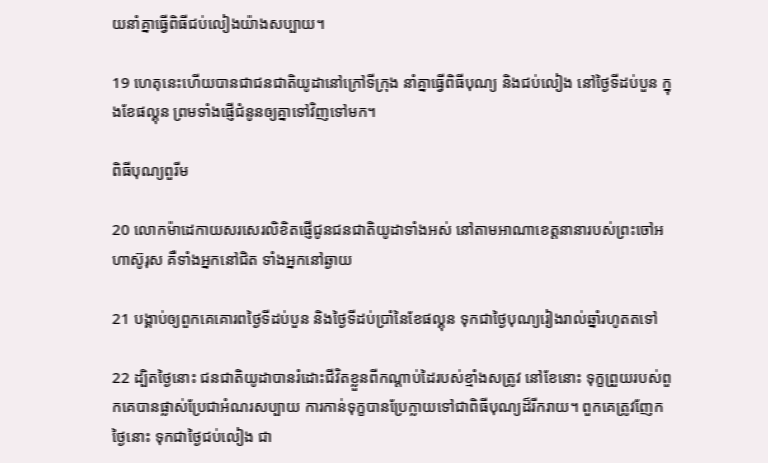យនាំគ្នាធ្វើពិធីជប់‌លៀងយ៉ាងសប្បាយ។

19 ហេតុនេះហើយបានជាជន‌ជាតិយូដានៅក្រៅទីក្រុង នាំគ្នាធ្វើពិធីបុណ្យ និងជប់‌លៀង នៅថ្ងៃទីដប់‌បួន ក្នុងខែផល្គុន ព្រមទាំងផ្ញើជំនូនឲ្យគ្នាទៅវិញទៅមក។

ពិធីបុណ្យពួរីម

20 លោកម៉ាដេ‌កាយសរសេរលិខិតផ្ញើជូនជន‌ជាតិយូដាទាំងអស់ នៅតាមអាណា‌ខេត្តនានារបស់ព្រះចៅអហា‌ស៊ូរុស គឺទាំងអ្នកនៅជិត ទាំងអ្នកនៅឆ្ងាយ

21 បង្គាប់ឲ្យពួកគេគោរពថ្ងៃទីដប់‌បួន និងថ្ងៃទីដប់ប្រាំនៃខែផល្គុន ទុកជាថ្ងៃបុណ្យរៀងរាល់ឆ្នាំរហូតតទៅ

22 ដ្បិតថ្ងៃនោះ ជន‌ជាតិយូដាបានរំដោះជីវិតខ្លួនពីកណ្ដាប់ដៃរបស់ខ្មាំងសត្រូវ នៅខែនោះ ទុក្ខព្រួយរបស់ពួកគេបានផ្លាស់ប្រែជាអំណរសប្បាយ ការកាន់ទុក្ខបានប្រែក្លាយទៅជាពិធីបុណ្យដ៏រីក‌រាយ។ ពួកគេត្រូវញែកថ្ងៃនោះ ទុកជាថ្ងៃជប់‌លៀង ជា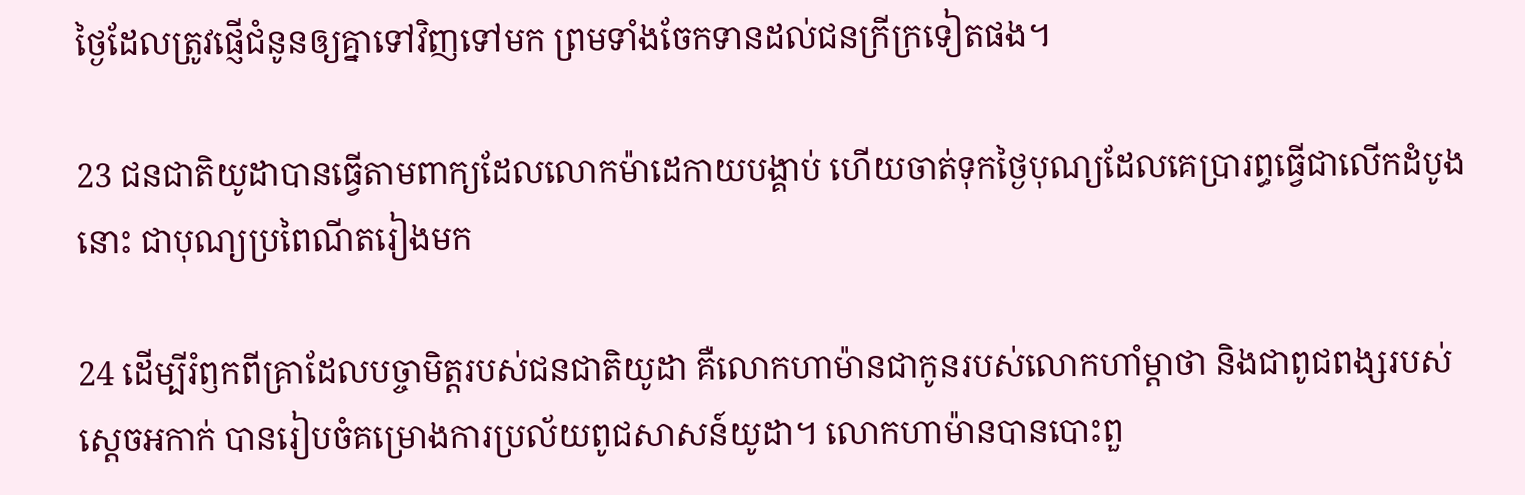ថ្ងៃដែលត្រូវផ្ញើជំនូនឲ្យគ្នាទៅវិញទៅមក ព្រមទាំងចែកទានដល់ជនក្រីក្រទៀតផង។

23 ជន‌ជាតិយូដាបានធ្វើតាមពាក្យដែលលោកម៉ាដេ‌កាយបង្គាប់ ហើយចាត់ទុកថ្ងៃបុណ្យដែលគេប្រារព្ធធ្វើជាលើកដំបូងនោះ ជាបុណ្យប្រពៃ‌ណីតរៀងមក

24 ដើម្បីរំឭកពីគ្រាដែលបច្ចា‌មិត្តរបស់ជន‌ជាតិយូដា គឺលោកហាម៉ានជាកូនរបស់លោកហាំម្ដា‌ថា និងជាពូជ‌ពង្សរបស់ស្ដេចអកាក់ បានរៀប‌ចំគម្រោង‌ការប្រល័យពូជ‌សាសន៍យូដា។ លោកហាម៉ានបានបោះពួ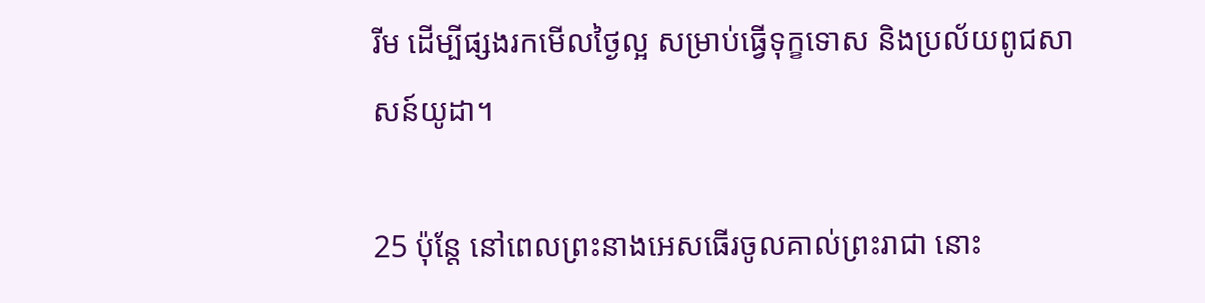រីម ដើម្បីផ្សងរកមើលថ្ងៃល្អ សម្រាប់ធ្វើទុក្ខទោស និងប្រល័យពូជ‌សាសន៍យូដា។

25 ប៉ុន្តែ នៅពេលព្រះ‌នាងអេសធើរចូលគាល់ព្រះ‌រាជា នោះ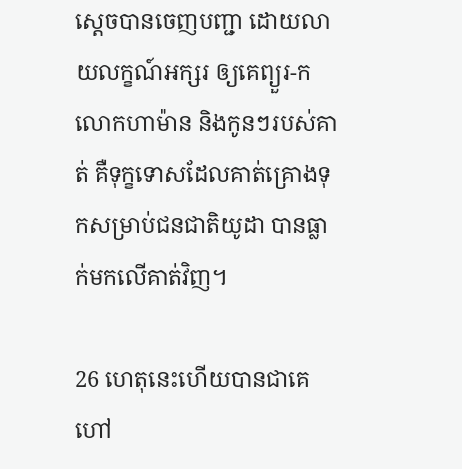ស្ដេចបានចេញបញ្ជា ដោយលាយ‌លក្ខណ៍អក្សរ ឲ្យគេព្យួរ-កលោកហាម៉ាន និងកូនៗរបស់គាត់ គឺទុក្ខទោសដែលគាត់គ្រោងទុកសម្រាប់ជន‌ជាតិយូដា បានធ្លាក់មកលើគាត់វិញ។

26 ហេតុនេះហើយបានជាគេហៅ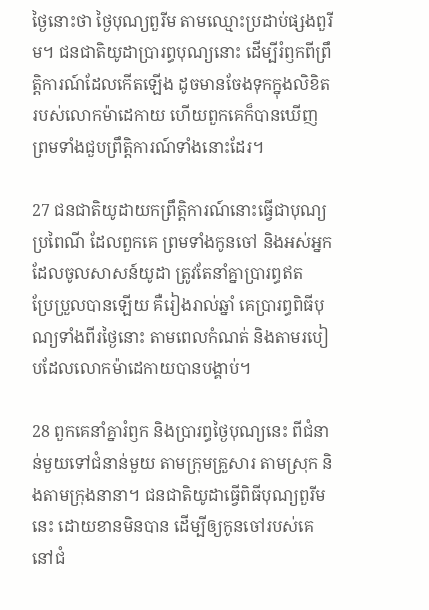ថ្ងៃនោះថា ថ្ងៃបុណ្យពួរីម តាមឈ្មោះប្រដាប់ផ្សងពួរីម។ ជន‌ជាតិយូដាប្រារព្ធបុណ្យនោះ ដើម្បីរំឭកពីព្រឹត្តិ‌ការណ៍ដែលកើតឡើង ដូចមានចែងទុកក្នុងលិខិតរបស់លោកម៉ាដេ‌កាយ ហើយពួកគេក៏បានឃើញ ព្រមទាំងជួបព្រឹត្តិ‌ការណ៍ទាំងនោះដែរ។

27 ជន‌ជាតិយូដាយកព្រឹត្តិ‌ការណ៍នោះធ្វើជាបុណ្យប្រពៃ‌ណី ដែលពួកគេ ព្រមទាំងកូនចៅ និងអស់អ្នកដែលចូលសាសន៍យូដា ត្រូវតែនាំគ្នាប្រារព្ធឥតប្រែ‌ប្រួលបានឡើយ គឺរៀងរាល់ឆ្នាំ គេប្រារព្ធពិធីបុណ្យទាំងពីរថ្ងៃនោះ តាមពេលកំណត់ និងតាមរបៀបដែលលោកម៉ាដេ‌កាយបានបង្គាប់។

28 ពួកគេនាំគ្នារំឭក និងប្រារព្ធថ្ងៃបុណ្យនេះ ពីជំនាន់មួយទៅជំនាន់មួយ តាមក្រុមគ្រួសារ តាមស្រុក និងតាមក្រុងនានា។ ជន‌ជាតិយូដាធ្វើពិធីបុណ្យពួរីមនេះ ដោយខានមិនបាន ដើម្បីឲ្យកូនចៅរបស់គេនៅជំ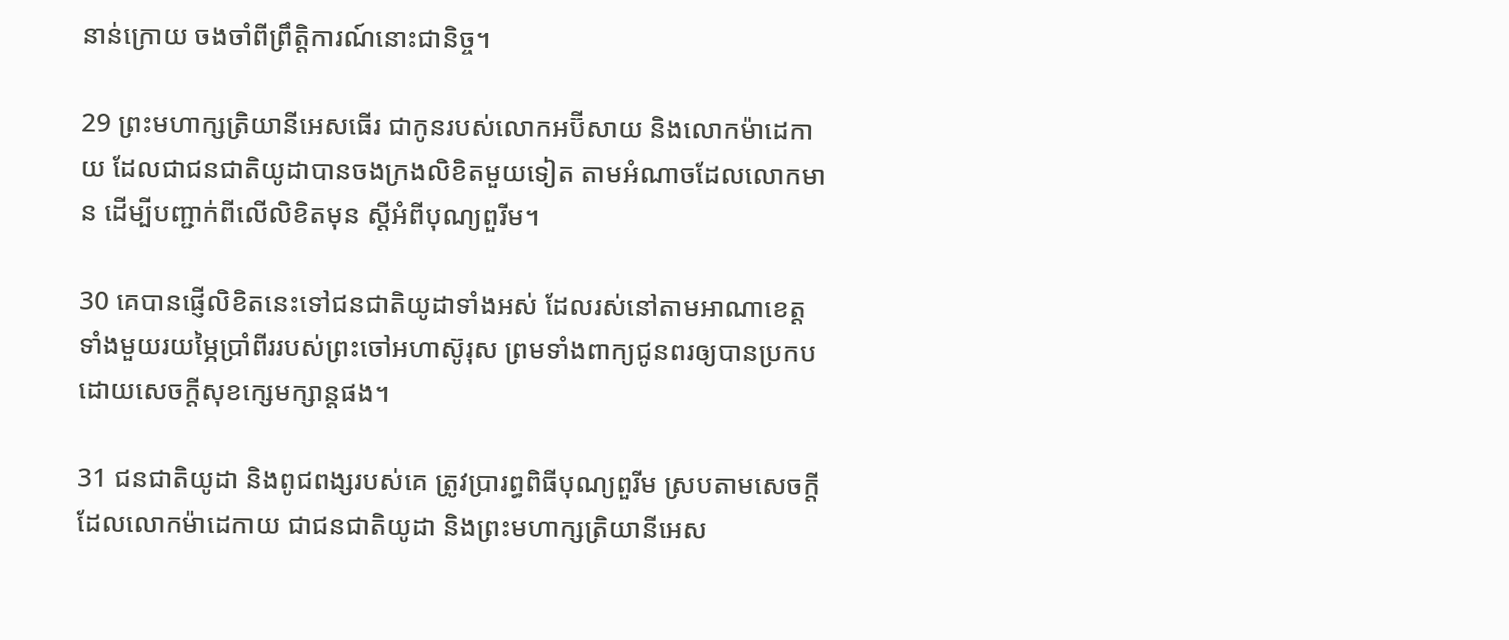នាន់ក្រោយ ចងចាំពីព្រឹត្តិ‌ការណ៍នោះជា‌និច្ច។

29 ព្រះ‌មហា‌ក្សត្រិ‌យានីអេសធើរ ជាកូនរបស់លោកអប៊ី‌សាយ និងលោកម៉ាដេ‌កាយ ដែលជាជន‌ជាតិយូដាបានចងក្រងលិខិតមួយទៀត តាមអំណាចដែលលោកមាន ដើម្បីបញ្ជាក់ពីលើលិខិតមុន ស្ដីអំពីបុណ្យពួរីម។

30 គេបានផ្ញើលិខិតនេះទៅជន‌ជាតិយូដាទាំងអស់ ដែលរស់នៅតាមអាណា‌ខេត្តទាំងមួយរយម្ភៃប្រាំ‌ពីររបស់ព្រះចៅអហា‌ស៊ូរុស ព្រមទាំងពាក្យជូនពរឲ្យបានប្រកបដោយសេចក្ដីសុខក្សេម‌ក្សាន្តផង។

31 ជន‌ជាតិយូដា និងពូជ‌ពង្សរបស់គេ ត្រូវប្រារព្ធពិធីបុណ្យពួរីម ស្របតាមសេចក្ដីដែលលោកម៉ាដេ‌កាយ ជាជន‌ជាតិយូដា និងព្រះ‌មហា‌ក្សត្រិ‌យានីអេស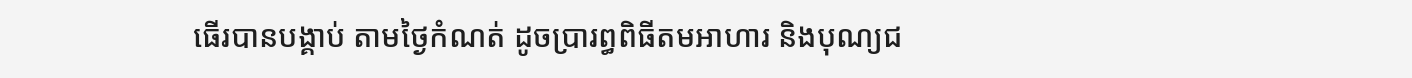ធើរបានបង្គាប់ តាមថ្ងៃកំណត់ ដូចប្រារព្ធពិធីតមអាហារ និងបុណ្យជ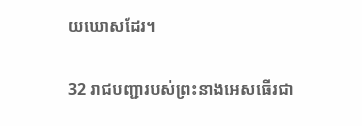យ‌ឃោសដែរ។

32 រាជបញ្ជារបស់ព្រះ‌នាងអេសធើរជា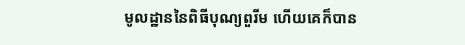មូល‌ដ្ឋាននៃពិធីបុណ្យពួរីម ហើយគេក៏បាន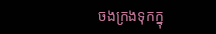ចងក្រងទុកក្នុ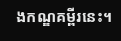ងកណ្ឌគម្ពីរនេះ។